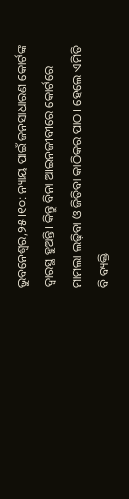ଭୁବନେଶ୍ୱର,୨୫।୧୦: ନ୍ୟାୟ ପାଇଁ ଜନସାଧାରଣ କୋର୍ଟଙ୍କ ଦ୍ୱାରସ୍ଥ ହୁଅନ୍ତି। କିନ୍ତୁ ବିନା ଆଇନଜୀବୀରେ କୋର୍ଟରେ ମାମଲା ଲଢ଼ିବା ଓ ଜିତିବା କାଠିକର ପାଠ। ହେଲେ ଏମିତି ବି ବ୍ୟକ୍ତି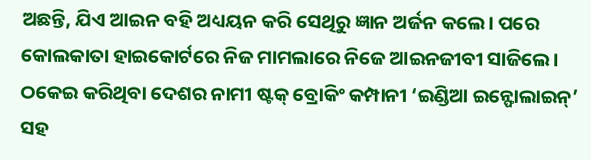ଅଛନ୍ତି, ଯିଏ ଆଇନ ବହି ଅଧ୍ୟୟନ କରି ସେଥିରୁ ଜ୍ଞାନ ଅର୍ଜନ କଲେ। ପରେ କୋଲକାତା ହାଇକୋର୍ଟରେ ନିଜ ମାମଲାରେ ନିଜେ ଆଇନଜୀବୀ ସାଜିଲେ। ଠକେଇ କରିଥିବା ଦେଶର ନାମୀ ଷ୍ଟକ୍ ବ୍ରୋକିଂ କମ୍ପାନୀ ‘ଇଣ୍ଡିଆ ଇନ୍ଫୋଲାଇନ୍’ ସହ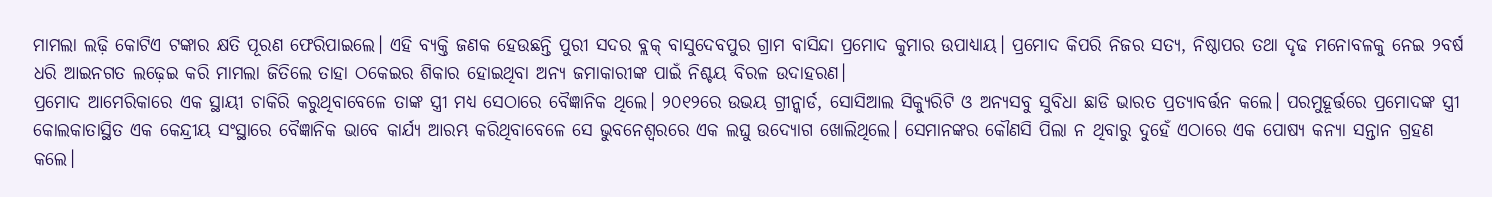ମାମଲା ଲଢ଼ି କୋଟିଏ ଟଙ୍କାର କ୍ଷତି ପୂରଣ ଫେରିପାଇଲେ। ଏହି ବ୍ୟକ୍ତି ଜଣକ ହେଉଛନ୍ତି ପୁରୀ ସଦର ବ୍ଲକ୍ ବାସୁଦେବପୁର ଗ୍ରାମ ବାସିନ୍ଦା ପ୍ରମୋଦ କୁମାର ଉପାଧ୍ୟାୟ। ପ୍ରମୋଦ କିପରି ନିଜର ସତ୍ୟ, ନିଷ୍ଠାପର ତଥା ଦୃଢ ମନୋବଳକୁ ନେଇ ୨ବର୍ଷ ଧରି ଆଇନଗତ ଲଢ଼େଇ କରି ମାମଲା ଜିତିଲେ ତାହା ଠକେଇର ଶିକାର ହୋଇଥିବା ଅନ୍ୟ ଜମାକାରୀଙ୍କ ପାଇଁ ନିଶ୍ଚୟ ବିରଳ ଉଦାହରଣ।
ପ୍ରମୋଦ ଆମେରିକାରେ ଏକ ସ୍ଥାୟୀ ଚାକିରି କରୁଥିବାବେଳେ ତାଙ୍କ ସ୍ତ୍ରୀ ମଧ୍ୟ ସେଠାରେ ବୈଜ୍ଞାନିକ ଥିଲେ। ୨୦୧୨ରେ ଉଭୟ ଗ୍ରୀନ୍କାର୍ଡ, ସୋସିଆଲ ସିକ୍ୟୁରିଟି ଓ ଅନ୍ୟସବୁ ସୁବିଧା ଛାଡି ଭାରତ ପ୍ରତ୍ୟାବର୍ତ୍ତନ କଲେ। ପରମୁହୂର୍ତ୍ତରେ ପ୍ରମୋଦଙ୍କ ସ୍ତ୍ରୀ କୋଲକାତାସ୍ଥିତ ଏକ କେନ୍ଦ୍ରୀୟ ସଂସ୍ଥାରେ ବୈଜ୍ଞାନିକ ଭାବେ କାର୍ଯ୍ୟ ଆରମ୍ଭ କରିଥିବାବେଳେ ସେ ଭୁବନେଶ୍ୱରରେ ଏକ ଲଘୁ ଉଦ୍ୟୋଗ ଖୋଲିଥିଲେ। ସେମାନଙ୍କର କୌଣସି ପିଲା ନ ଥିବାରୁ ଦୁହେଁ ଏଠାରେ ଏକ ପୋଷ୍ୟ କନ୍ୟା ସନ୍ତାନ ଗ୍ରହଣ କଲେ।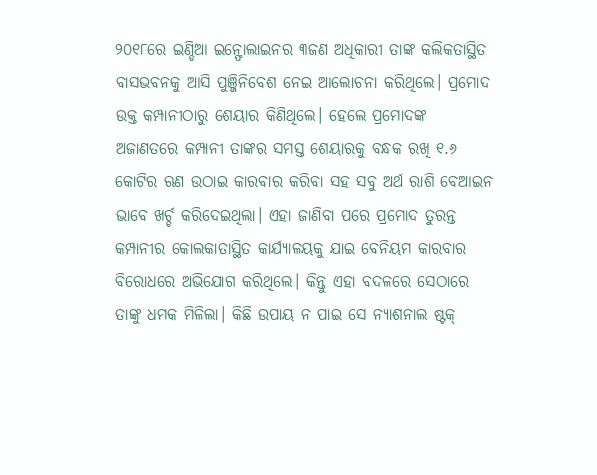୨୦୧୮ରେ ଇଣ୍ଡିଆ ଇନ୍ଫୋଲାଇନର ୩ଜଣ ଅଧିକାରୀ ତାଙ୍କ କଲିକତାସ୍ଥିତ ବାସଭବନକୁ ଆସି ପୁଞ୍ଜିନିବେଶ ନେଇ ଆଲୋଚନା କରିଥିଲେ। ପ୍ରମୋଦ ଉକ୍ତ କମ୍ପାନୀଠାରୁ ଶେୟାର କିଣିଥିଲେ। ହେଲେ ପ୍ରମୋଦଙ୍କ ଅଜାଣତରେ କମ୍ପାନୀ ତାଙ୍କର ସମସ୍ତ ଶେୟାରକୁ ବନ୍ଧକ ରଖି ୧.୬ କୋଟିର ଋଣ ଉଠାଇ କାରବାର କରିବା ସହ ସବୁ ଅର୍ଥ ରାଶି ବେଆଇନ ଭାବେ ଖର୍ଚ୍ଚ କରିଦେଇଥିଲା। ଏହା ଜାଣିବା ପରେ ପ୍ରମୋଦ ତୁରନ୍ତ କମ୍ପାନୀର କୋଲକାତାସ୍ଥିତ କାର୍ଯ୍ୟାଳୟକୁ ଯାଇ ବେନିୟମ କାରବାର ବିରୋଧରେ ଅଭିଯୋଗ କରିଥିଲେ। କିନ୍ତୁ ଏହା ବଦଳରେ ସେଠାରେ ତାଙ୍କୁ ଧମକ ମିଳିଲା। କିଛି ଉପାୟ ନ ପାଇ ସେ ନ୍ୟାଶନାଲ ଷ୍ଟକ୍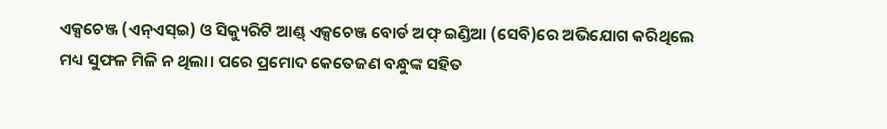ଏକ୍ସଚେଞ୍ଜ (ଏନ୍ଏସ୍ଇ) ଓ ସିକ୍ୟୁରିଟି ଆଣ୍ଡ୍ ଏକ୍ସଚେଞ୍ଜ ବୋର୍ଡ ଅଫ୍ ଇଣ୍ଡିଆ (ସେବି)ରେ ଅଭିଯୋଗ କରିଥିଲେ ମଧ୍ୟ ସୁଫଳ ମିଳି ନ ଥିଲା। ପରେ ପ୍ରମୋଦ କେତେଜଣ ବନ୍ଧୁଙ୍କ ସହିତ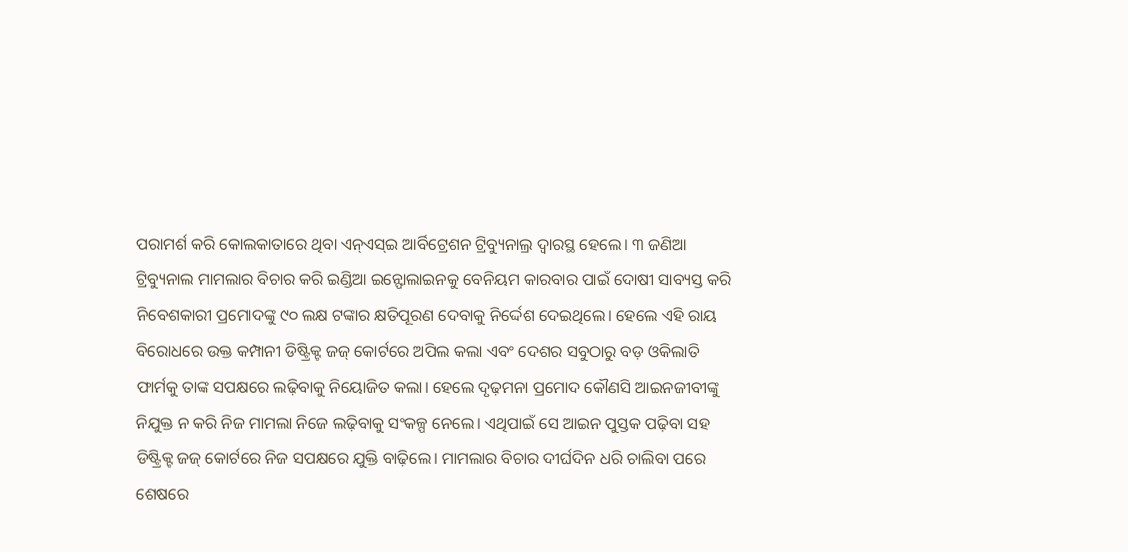ପରାମର୍ଶ କରି କୋଲକାତାରେ ଥିବା ଏନ୍ଏସ୍ଇ ଆର୍ବିଟ୍ରେଶନ ଟ୍ରିବ୍ୟୁନାଲ୍ର ଦ୍ୱାରସ୍ଥ ହେଲେ। ୩ ଜଣିଆ ଟ୍ରିବ୍ୟୁନାଲ ମାମଲାର ବିଚାର କରି ଇଣ୍ଡିଆ ଇନ୍ଫୋଲାଇନକୁ ବେନିୟମ କାରବାର ପାଇଁ ଦୋଷୀ ସାବ୍ୟସ୍ତ କରି ନିବେଶକାରୀ ପ୍ରମୋଦଙ୍କୁ ୯୦ ଲକ୍ଷ ଟଙ୍କାର କ୍ଷତିପୂରଣ ଦେବାକୁ ନିର୍ଦ୍ଦେଶ ଦେଇଥିଲେ। ହେଲେ ଏହି ରାୟ ବିରୋଧରେ ଉକ୍ତ କମ୍ପାନୀ ଡିଷ୍ଟ୍ରିକ୍ଟ ଜଜ୍ କୋର୍ଟରେ ଅପିଲ କଲା ଏବଂ ଦେଶର ସବୁଠାରୁ ବଡ଼ ଓକିଲାତି ଫାର୍ମକୁ ତାଙ୍କ ସପକ୍ଷରେ ଲଢ଼ିବାକୁ ନିୟୋଜିତ କଲା। ହେଲେ ଦୃଢ଼ମନା ପ୍ରମୋଦ କୌଣସି ଆଇନଜୀବୀଙ୍କୁ ନିଯୁକ୍ତ ନ କରି ନିଜ ମାମଲା ନିଜେ ଲଢ଼ିବାକୁ ସଂକଳ୍ପ ନେଲେ। ଏଥିପାଇଁ ସେ ଆଇନ ପୁସ୍ତକ ପଢ଼ିବା ସହ ଡିଷ୍ଟ୍ରିକ୍ଟ ଜଜ୍ କୋର୍ଟରେ ନିଜ ସପକ୍ଷରେ ଯୁକ୍ତି ବାଢ଼ିଲେ। ମାମଲାର ବିଚାର ଦୀର୍ଘଦିନ ଧରି ଚାଲିବା ପରେ ଶେଷରେ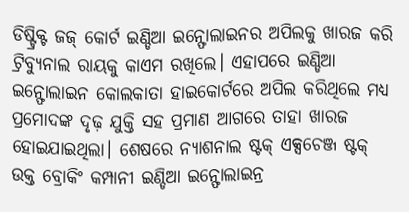ଡିଷ୍ଟ୍ରିକ୍ଟ ଜଜ୍ କୋର୍ଟ ଇଣ୍ଡିଆ ଇନ୍ଫୋଲାଇନର ଅପିଲକୁ ଖାରଜ କରି ଟ୍ରିବ୍ୟୁନାଲ ରାୟକୁ କାଏମ ରଖିଲେ। ଏହାପରେ ଇଣ୍ଡିଆ ଇନ୍ଫୋଲାଇନ କୋଲକାତା ହାଇକୋର୍ଟରେ ଅପିଲ କରିଥିଲେ ମଧ୍ୟ ପ୍ରମୋଦଙ୍କ ଦୃଢ଼ ଯୁକ୍ତି ସହ ପ୍ରମାଣ ଆଗରେ ତାହା ଖାରଜ ହୋଇଯାଇଥିଲା। ଶେଷରେ ନ୍ୟାଶନାଲ ଷ୍ଟକ୍ ଏକ୍ସଚେଞ୍ଜ ଷ୍ଟକ୍ ଉକ୍ତ ବ୍ରୋକିଂ କମ୍ପାନୀ ଇଣ୍ଡିଆ ଇନ୍ଫୋଲାଇନ୍ର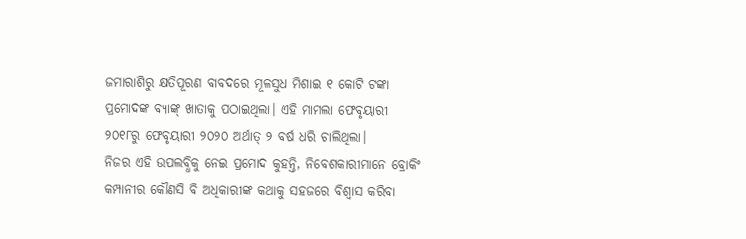ଜମାରାଶିରୁ କ୍ଷତିପୂରଣ ବାବଦରେ ମୂଳସୁଧ ମିଶାଇ ୧ କୋଟି ଟଙ୍କା ପ୍ରମୋଦଙ୍କ ବ୍ୟାଙ୍କ୍ ଖାତାକୁ ପଠାଇଥିଲା। ଏହି ମାମଲା ଫେବୃୟାରୀ ୨୦୧୮ରୁ ଫେବୃୟାରୀ ୨୦୨୦ ଅର୍ଥାତ୍ ୨ ବର୍ଷ ଧରି ଚାଲିଥିଲା।
ନିଜର ଏହି ଉପଲବ୍ଧିକୁ ନେଇ ପ୍ରମୋଦ କୁହନ୍ତି, ନିବେଶକାରୀମାନେ ବ୍ରୋକିଂ କମ୍ପାନୀର କୌଣସି ବି ଅଧିକାରୀଙ୍କ କଥାକୁ ସହଜରେ ବିଶ୍ୱାସ କରିବା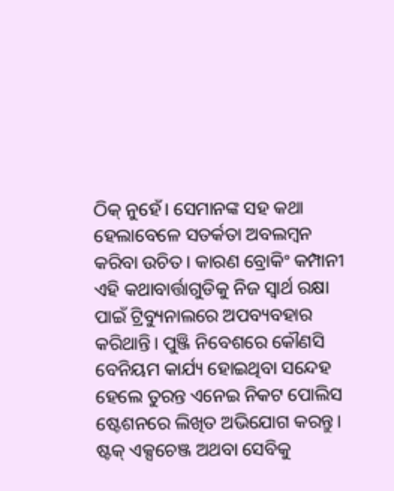ଠିକ୍ ନୁହେଁ। ସେମାନଙ୍କ ସହ କଥା ହେଲାବେଳେ ସତର୍କତା ଅବଲମ୍ବନ କରିବା ଉଚିତ। କାରଣ ବ୍ରୋକିଂ କମ୍ପାନୀ ଏହି କଥାବାର୍ତ୍ତାଗୁଡିକୁ ନିଜ ସ୍ବାର୍ଥ ରକ୍ଷା ପାଇଁ ଟ୍ରିବ୍ୟୁନାଲରେ ଅପବ୍ୟବହାର କରିଥାନ୍ତି। ପୁଞ୍ଜି ନିବେଶରେ କୌଣସି ବେନିୟମ କାର୍ଯ୍ୟ ହୋଇଥିବା ସନ୍ଦେହ ହେଲେ ତୁରନ୍ତ ଏନେଇ ନିକଟ ପୋଲିସ ଷ୍ଟେଶନରେ ଲିଖିତ ଅଭିଯୋଗ କରନ୍ତୁ। ଷ୍ଟକ୍ ଏକ୍ସଚେଞ୍ଜ ଅଥବା ସେବିକୁ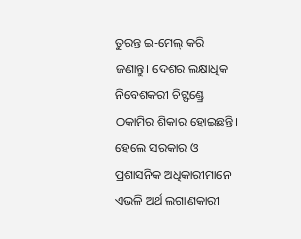ତୁରନ୍ତ ଇ-ମେଲ୍ କରି ଜଣାନ୍ତୁ। ଦେଶର ଲକ୍ଷାଧିକ ନିବେଶକରୀ ଚିଟ୍ଫଣ୍ଡ୍ରେ ଠକାମିର ଶିକାର ହୋଇଛନ୍ତି। ହେଲେ ସରକାର ଓ ପ୍ରଶାସନିକ ଅଧିକାରୀମାନେ ଏଭଳି ଅର୍ଥ ଲଗାଣକାରୀ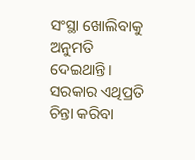ସଂସ୍ଥା ଖୋଲିବାକୁ ଅନୁମତି ଦେଇଥାନ୍ତି। ସରକାର ଏଥିପ୍ରତି ଚିନ୍ତା କରିବା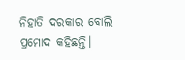ନିହାତି ଦରକାର ବୋଲି ପ୍ରମୋଦ କହିଛନ୍ତି।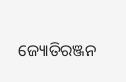ଜ୍ୟୋତିରଞ୍ଜନ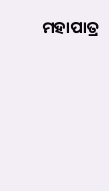ମହାପାତ୍ର